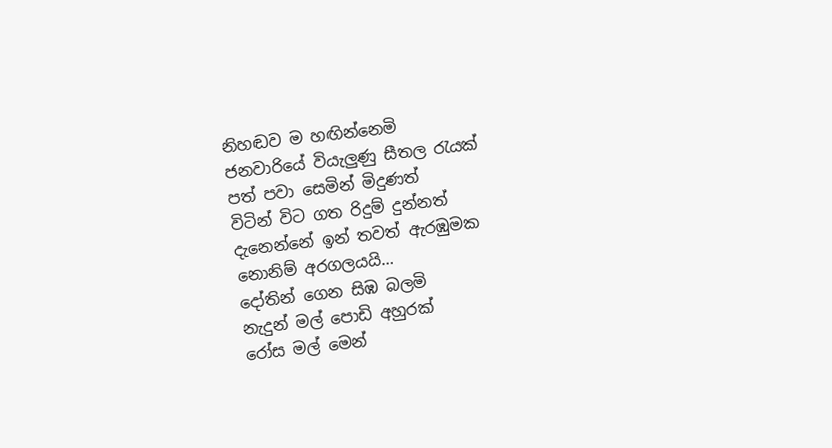නිහඬව ම හඟින්නෙමි
ජනවාරියේ වියැලුණු සීතල රැයක්
පත් පවා සෙමින් මිදුණත්
විටින් විට ගත රිදුම් දුන්නත්
දැනෙන්නේ ඉන් තවත් ඇරඹුමක
නොනිම් අරගලයයි…
දෝතින් ගෙන සිඹ බලමි
නැදුන් මල් පොඩි අහුරක්
රෝස මල් මෙන්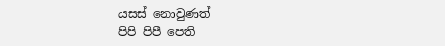යසස් නොවුණත්
පිපි පිපී පෙති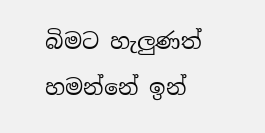බිමට හැලුණත්
හමන්නේ ඉන්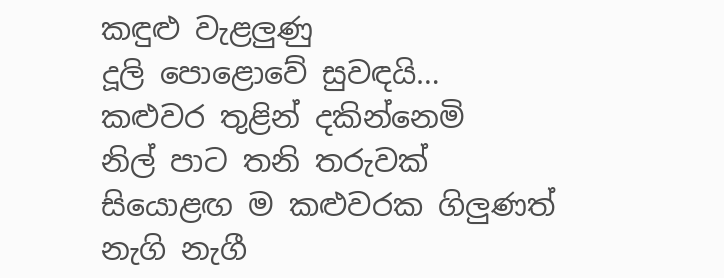කඳුළු වැළලුණු
දූලි පොළොවේ සුවඳයි…
කළුවර තුළින් දකින්නෙමි
නිල් පාට තනි තරුවක්
සියොළඟ ම කළුවරක ගිලුණත්
නැගි නැගී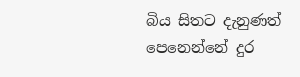බිය සිතට දැනුණත්
පෙනෙන්නේ දුර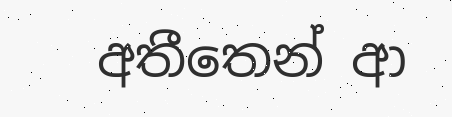අතීතෙන් ආ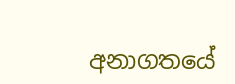අනාගතයේ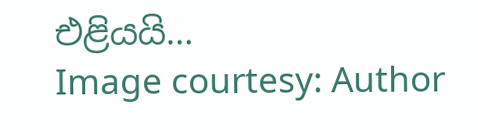එළියයි…
Image courtesy: Author